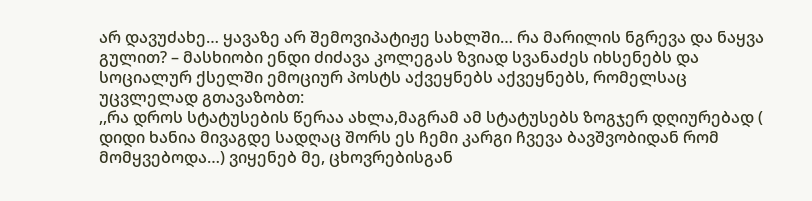არ დავუძახე… ყავაზე არ შემოვიპატიჟე სახლში… რა მარილის ნგრევა და ნაყვა გულით? – მასხიობი ენდი ძიძავა კოლეგას ზვიად სვანაძეს იხსენებს და სოციალურ ქსელში ემოციურ პოსტს აქვეყნებს აქვეყნებს, რომელსაც უცვლელად გთავაზობთ:
,,რა დროს სტატუსების წერაა ახლა,მაგრამ ამ სტატუსებს ზოგჯერ დღიურებად ( დიდი ხანია მივაგდე სადღაც შორს ეს ჩემი კარგი ჩვევა ბავშვობიდან რომ მომყვებოდა…) ვიყენებ მე, ცხოვრებისგან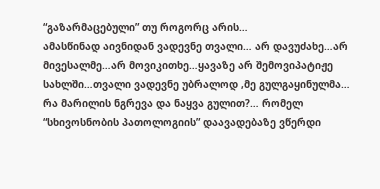“გაზარმაცებული” თუ როგორც არის…
ამასწინად აივნიდან ვადევნე თვალი… არ დავუძახე…არ მივესალმე…არ მოვიკითხე…ყავაზე არ შემოვიპატიჟე სახლში…თვალი ვადევნე უბრალოდ ,მე გულგაყინულმა… რა მარილის ნგრევა და ნაყვა გულით?… რომელ “სხივოსნობის პათოლოგიის” დაავადებაზე ვწერდი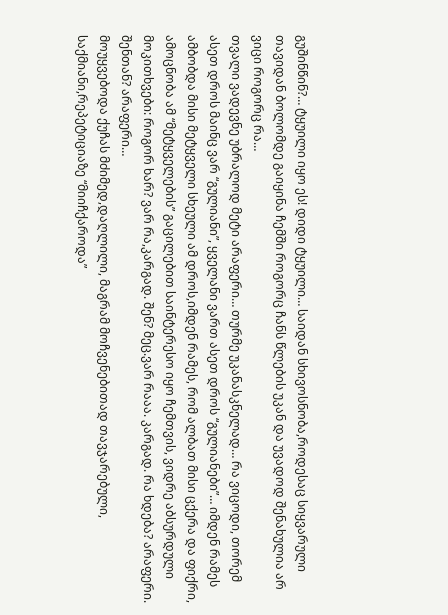გუშინწინ?… ტყუილი იყო ეს! დიდი ტყუილი… საიდან სხივოსნობა,როდესაც სიყვარული თავიდან ბოლომდე გაიყინა ჩემში როგორც ჩანს წლების უკან და უვადოდ შენახულია არ ვიცი როგორც რა…
თვალი ვადევნე უბრალოდ მეტი არაფერი… თურმე უკანასკნელად… რა ვიცოდი, თორემ ასეთ დროს მაინც ვარ “გულიანი”, ყველანი ვართ ასეთ დროს “გულიანები”… იმდენ რამეს ამბობდა მისი მეტყველი სხეული ამ დროს,იმდენ რამეს, რომ ალბათ მისი ცქერა და ფიქრი, ამოცნობა ამ “მეტყველების” გაცილებით საინტერესო იყო ჩემთვის, ვიდრე აბსურდული მოკითხვები: როგორ ხარ? ვარ რა,კარგად. შენ? მეც.ვარ რააა. კარგად. რა ხდება? არაფერი. შენთან? არაფერი…
მოუყვებოდა ქუჩას მძიმედ,დაღლილი, მაგრამ მოჩვენებითად თავჯარებული, საქმიანი,რეპეტიციაზე “მიიჩქაროდა”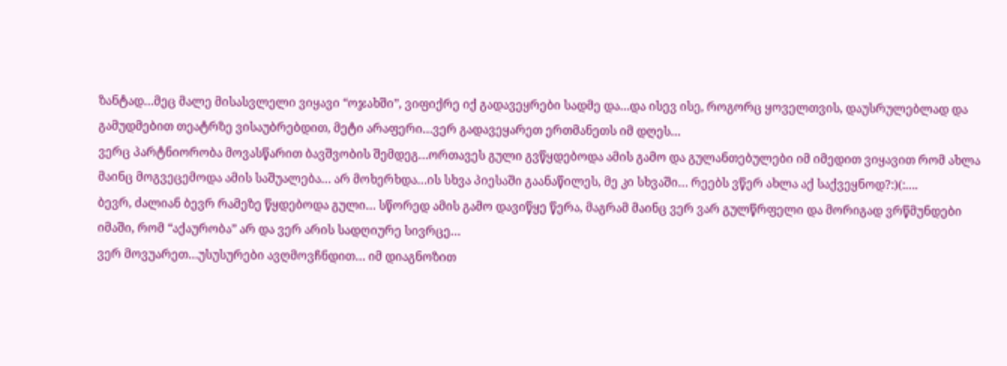ზანტად…მეც მალე მისასვლელი ვიყავი “ოჯახში”, ვიფიქრე იქ გადავეყრები სადმე და…და ისევ ისე, როგორც ყოველთვის, დაუსრულებლად და გამუდმებით თეატრზე ვისაუბრებდით, მეტი არაფერი…ვერ გადავეყარეთ ერთმანეთს იმ დღეს…
ვერც პარტნიორობა მოვასწარით ბავშვობის შემდეგ…ორთავეს გული გვწყდებოდა ამის გამო და გულანთებულები იმ იმედით ვიყავით რომ ახლა მაინც მოგვეცემოდა ამის საშუალება… არ მოხერხდა…ის სხვა პიესაში გაანაწილეს, მე კი სხვაში… რეებს ვწერ ახლა აქ საქვეყნოდ?:)(:….
ბევრ, ძალიან ბევრ რამეზე წყდებოდა გული… სწორედ ამის გამო დავიწყე წერა, მაგრამ მაინც ვერ ვარ გულწრფელი და მორიგად ვრწმუნდები იმაში, რომ “აქაურობა” არ და ვერ არის სადღიურე სივრცე…
ვერ მოვუარეთ…უსუსურები ავღმოვჩნდით… იმ დიაგნოზით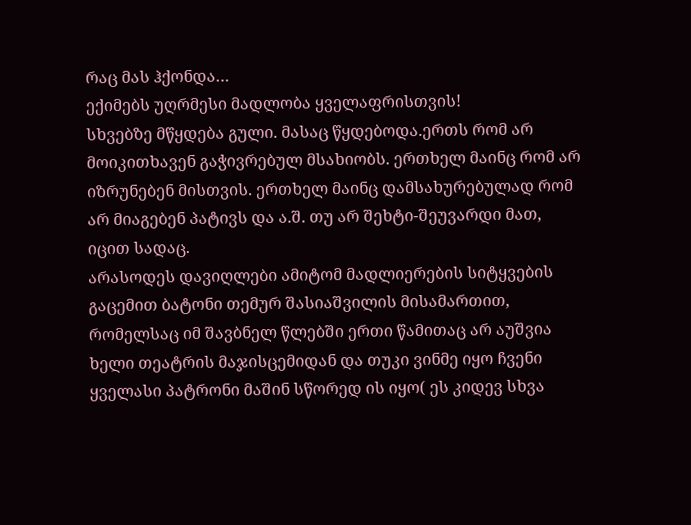რაც მას ჰქონდა…
ექიმებს უღრმესი მადლობა ყველაფრისთვის!
სხვებზე მწყდება გული. მასაც წყდებოდა.ერთს რომ არ მოიკითხავენ გაჭივრებულ მსახიობს. ერთხელ მაინც რომ არ იზრუნებენ მისთვის. ერთხელ მაინც დამსახურებულად რომ არ მიაგებენ პატივს და ა.შ. თუ არ შეხტი-შეუვარდი მათ, იცით სადაც.
არასოდეს დავიღლები ამიტომ მადლიერების სიტყვების გაცემით ბატონი თემურ შასიაშვილის მისამართით, რომელსაც იმ შავბნელ წლებში ერთი წამითაც არ აუშვია ხელი თეატრის მაჯისცემიდან და თუკი ვინმე იყო ჩვენი ყველასი პატრონი მაშინ სწორედ ის იყო( ეს კიდევ სხვა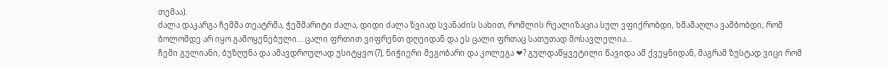თემაა).
ძალა დაკარგა ჩემმა თეატრმა, ჭეშმარიტი ძალა, დიდი ძალა ზვიად სვანაძის სახით, რომლის რეალიზაცია სულ ვფიქრობდი, ხმამაღლა ვამბობდი, რომ ბოლომდე არ იყო გამოყენებული… ცალი ფრთით ვიფრენთ დღეიდან და ეს ცალი ფრთაც სათუთად მოსავლელია…
ჩემი გულიანი, ბუზღუნა და ამავდროულად უსიტყვო (?), ნიჭიერი მეგობარი და კოლეგა ❤? გულდაწყვეტილი წავიდა ამ ქვეყნიდან, მაგრამ ზუსტად ვიცი რომ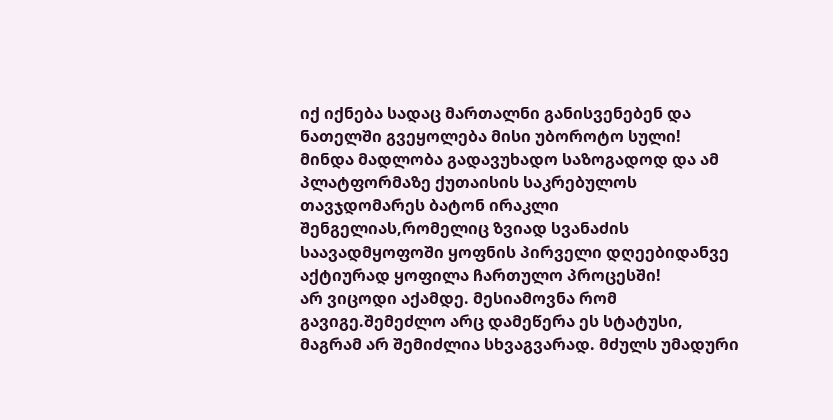იქ იქნება სადაც მართალნი განისვენებენ და ნათელში გვეყოლება მისი უბოროტო სული!
მინდა მადლობა გადავუხადო საზოგადოდ და ამ პლატფორმაზე ქუთაისის საკრებულოს თავჯდომარეს ბატონ ირაკლი შენგელიას,რომელიც ზვიად სვანაძის საავადმყოფოში ყოფნის პირველი დღეებიდანვე აქტიურად ყოფილა ჩართულო პროცესში!
არ ვიცოდი აქამდე. მესიამოვნა რომ გავიგე.შემეძლო არც დამეწერა ეს სტატუსი, მაგრამ არ შემიძლია სხვაგვარად. მძულს უმადური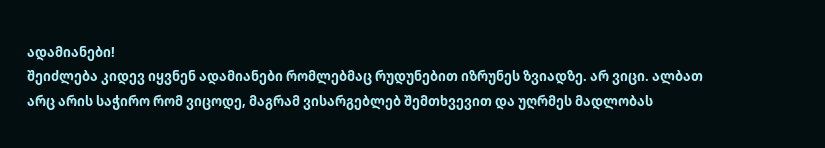ადამიანები!
შეიძლება კიდევ იყვნენ ადამიანები რომლებმაც რუდუნებით იზრუნეს ზვიადზე. არ ვიცი. ალბათ არც არის საჭირო რომ ვიცოდე, მაგრამ ვისარგებლებ შემთხვევით და უღრმეს მადლობას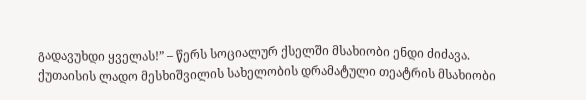გადავუხდი ყველას!” – წერს სოციალურ ქსელში მსახიობი ენდი ძიძავა.
ქუთაისის ლადო მესხიშვილის სახელობის დრამატული თეატრის მსახიობი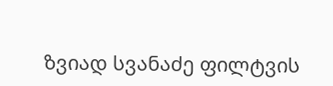ზვიად სვანაძე ფილტვის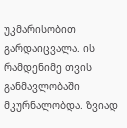უკმარისობით გარდაიცვალა. ის რამდენიმე თვის განმავლობაში მკურნალობდა. ზვიად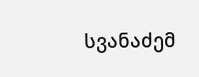სვანაძემ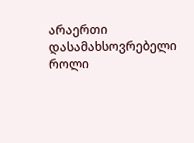არაერთი დასამახსოვრებელი როლი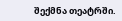შექმნა თეატრში.